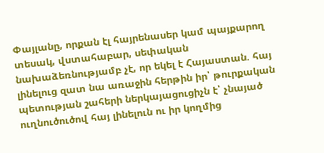Փայլանը, որքան էլ հայրենասեր կամ պայքարող տեսակ, վստահաբար, սեփական նախաձեռնությամբ չէ, որ եկել է Հայաստան. հայ լինելուց զատ նա առաջին հերթին իր՝ թուրքական պետության շահերի ներկայացուցիչն է՝ չնայած ուղնուծուծով հայ լինելուն ու իր կողմից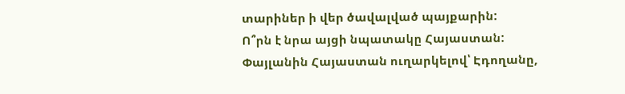տարիներ ի վեր ծավալված պայքարին:
Ո՞րն է նրա այցի նպատակը Հայաստան: Փայլանին Հայաստան ուղարկելով՝ Էդողանը,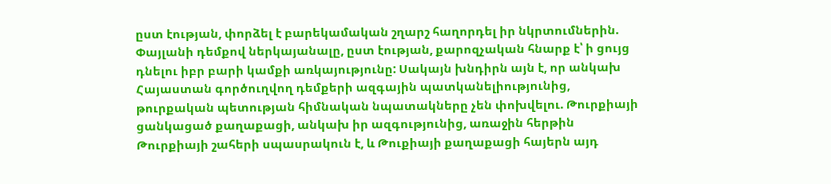ըստ էության, փորձել է բարեկամական շղարշ հաղորդել իր նկրտումներին. Փայլանի դեմքով ներկայանալը, ըստ էության, քարոզչական հնարք է՝ ի ցույց դնելու իբր բարի կամքի առկայությունը: Սակայն խնդիրն այն է, որ անկախ Հայաստան գործուղվող դեմքերի ազգային պատկանելիությունից, թուրքական պետության հիմնական նպատակները չեն փոխվելու. Թուրքիայի ցանկացած քաղաքացի, անկախ իր ազգությունից, առաջին հերթին Թուրքիայի շահերի սպասրակուն է, և Թուքիայի քաղաքացի հայերն այդ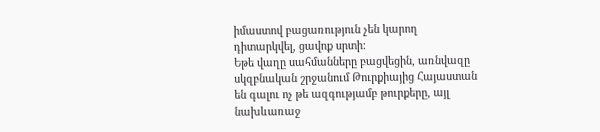իմաստով բացառություն չեն կարող դիտարկվել, ցավոք սրտի:
Եթե վաղը սահմանները բացվեցին, առնվազը սկզբնական շրջանում Թուրքիայից Հայաստան են գալու ոչ թե ազգությամբ թուրքերը, այլ նախևառաջ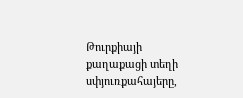Թուրքիայի քաղաքացի տեղի սփյուռքահայերը,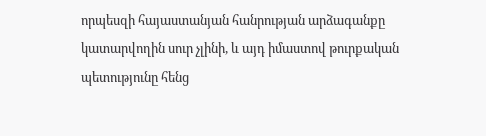որպեսզի հայաստանյան հանրության արձագանքը կատարվողին սուր չլինի, և այդ իմաստով թուրքական պետությունը հենց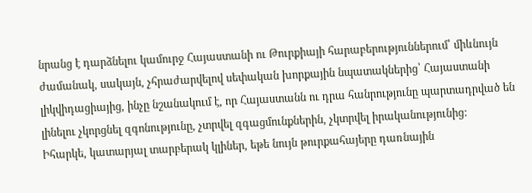նրանց է դարձնելու կամուրջ Հայաստանի ու Թուրքիայի հարաբերություններում՝ միևնույն ժամանակ, սակայն, չհրաժարվելով սեփական խորքային նպատակներից՝ Հայաստանի լիկվիդացիայից, ինչը նշանակում է, որ Հայաստանն ու դրա հանրությունը պարտադրված են լինելու չկորցնել զգոնությունը, չտրվել զգացմունքներին, չկտրվել իրականությունից:
Իհարկե, կատարյալ տարբերակ կլիներ, եթե նույն թուրքահայերը դառնային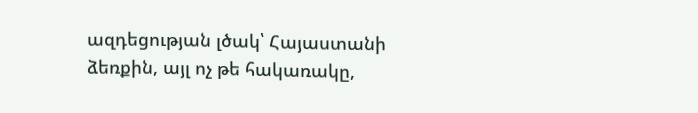ազդեցության լծակ՝ Հայաստանի ձեռքին, այլ ոչ թե հակառակը,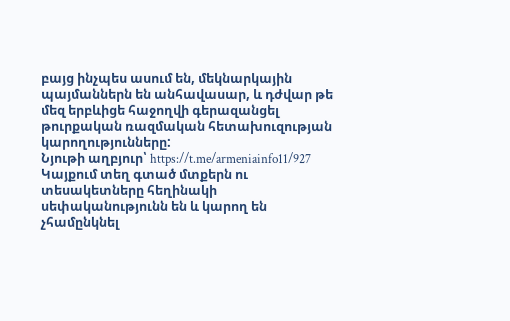բայց ինչպես ասում են, մեկնարկային պայմաններն են անհավասար, և դժվար թե մեզ երբևիցե հաջողվի գերազանցել թուրքական ռազմական հետախուզության կարողությունները:
Նյութի աղբյուր՝ https://t.me/armeniainfo11/927
Կայքում տեղ գտած մտքերն ու տեսակետները հեղինակի սեփականությունն են և կարող են չհամընկնել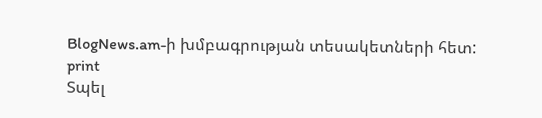BlogNews.am-ի խմբագրության տեսակետների հետ:
print
Տպել